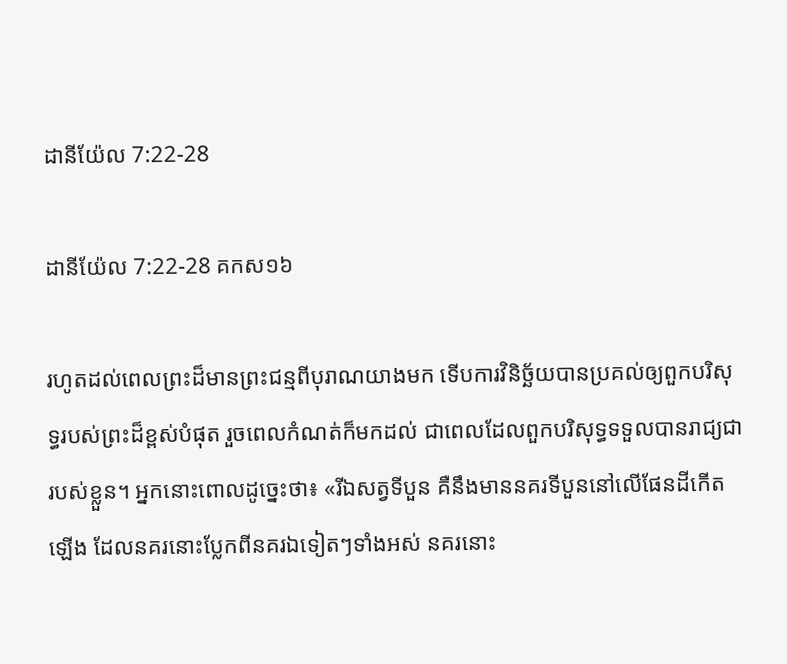ដានី‌យ៉ែល 7:22-28

ដានី‌យ៉ែល 7:22-28 គកស១៦

រហូតដល់ពេលព្រះដ៏មានព្រះ‌ជន្មពីបុរាណយាងមក ទើបការវិនិច្ឆ័យបានប្រគល់ឲ្យពួកបរិសុទ្ធរបស់ព្រះដ៏ខ្ពស់បំផុត រួចពេលកំណត់ក៏មកដល់ ជាពេលដែលពួកបរិសុទ្ធទទួលបានរាជ្យជារបស់ខ្លួន។ អ្នកនោះពោលដូច្នេះថា៖ «រីឯសត្វទីបួន គឺនឹងមាននគរទីបួននៅលើផែន‌ដីកើតឡើង ដែលនគរនោះប្លែកពីនគរឯទៀតៗទាំងអស់ នគរនោះ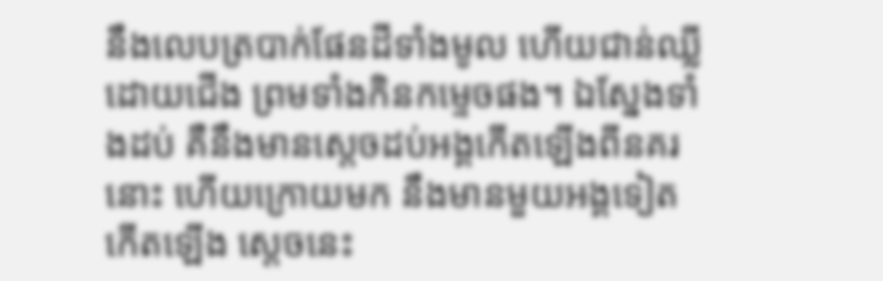នឹងលេបត្របាក់ផែន‌ដីទាំងមូល ហើយជាន់ឈ្លីដោយជើង ព្រមទាំងកិនកម្ទេចផង។ ឯស្នែងទាំងដប់ គឺនឹងមានស្តេចដប់អង្គកើតឡើងពីនគរនោះ ហើយក្រោយមក នឹងមានមួយអង្គទៀតកើតឡើង ស្ដេចនេះ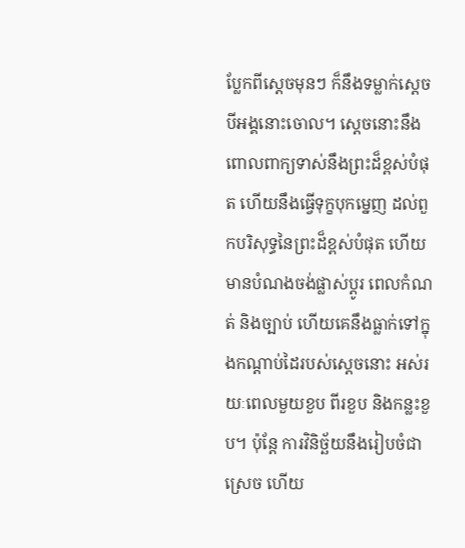ប្លែកពីស្តេចមុនៗ ក៏នឹងទម្លាក់ស្តេចបីអង្គនោះចោល។ ស្តេចនោះនឹងពោលពាក្យទាស់នឹងព្រះដ៏ខ្ពស់បំផុត ហើយនឹងធ្វើទុក្ខបុកម្នេញ ដល់ពួកបរិសុទ្ធនៃព្រះដ៏ខ្ពស់បំផុត ហើយមានបំណងចង់ផ្លាស់ប្ដូរ ពេលកំណត់ និងច្បាប់ ហើយគេនឹងធ្លាក់ទៅក្នុងកណ្ដាប់ដៃរបស់ស្តេចនោះ អស់រយៈពេលមួយខួប ពីរខួប និងកន្លះខួប។ ប៉ុន្តែ ការវិនិច្ឆ័យនឹងរៀបចំជាស្រេច ហើយ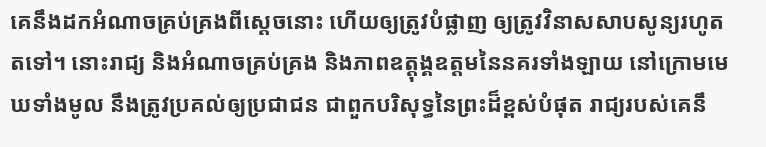គេនឹងដកអំណាចគ្រប់គ្រងពីស្ដេចនោះ ហើយឲ្យត្រូវបំផ្លាញ ឲ្យត្រូវវិនាសសាបសូន្យរហូតតទៅ។ នោះរាជ្យ និងអំណាចគ្រប់‌គ្រង និងភាពឧត្តុង្គ‌ឧត្តមនៃនគរទាំងឡាយ នៅក្រោមមេឃទាំងមូល នឹងត្រូវប្រគល់ឲ្យប្រជា‌ជន ជាពួកបរិសុទ្ធនៃព្រះដ៏ខ្ពស់បំផុត រាជ្យរបស់គេនឹ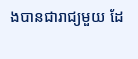ងបានជារាជ្យមួយ ដែ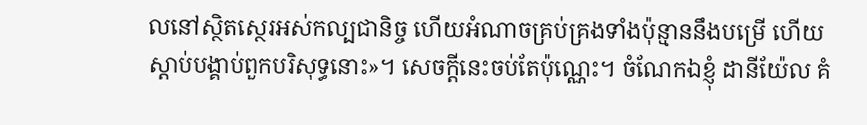លនៅស្ថិត‌ស្ថេរអស់‌កល្បជា‌និច្ច ហើយអំណាចគ្រប់‌គ្រងទាំងប៉ុន្មាននឹងបម្រើ ហើយស្តាប់បង្គាប់ពួកបរិសុទ្ធនោះ»។ សេចក្ដីនេះចប់តែប៉ុណ្ណេះ។ ចំណែកឯខ្ញុំ ដានី‌យ៉ែល គំ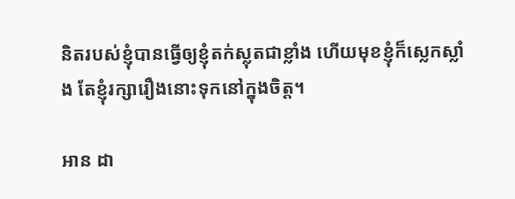និតរបស់ខ្ញុំបានធ្វើឲ្យខ្ញុំតក់ស្លុតជាខ្លាំង ហើយមុខខ្ញុំក៏ស្លេកស្លាំង តែខ្ញុំរក្សារឿងនោះទុកនៅក្នុងចិត្ត។

អាន ដា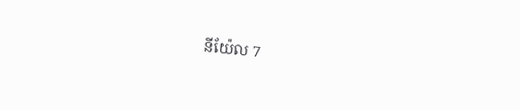នី‌យ៉ែល 7